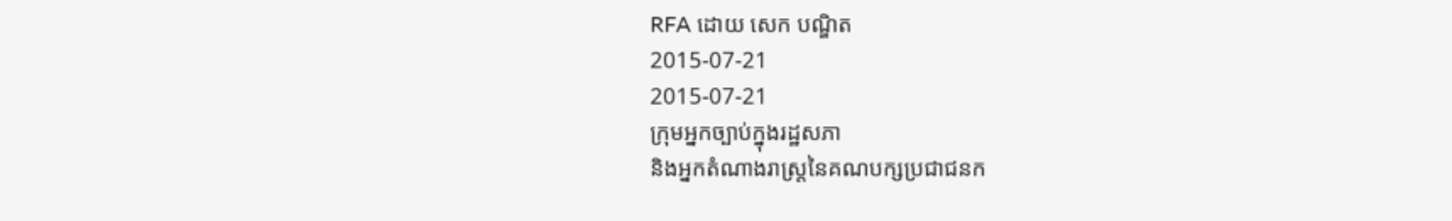RFA ដោយ សេក បណ្ឌិត
2015-07-21
2015-07-21
ក្រុមអ្នកច្បាប់ក្នុងរដ្ឋសភា
និងអ្នកតំណាងរាស្ត្រនៃគណបក្សប្រជាជនក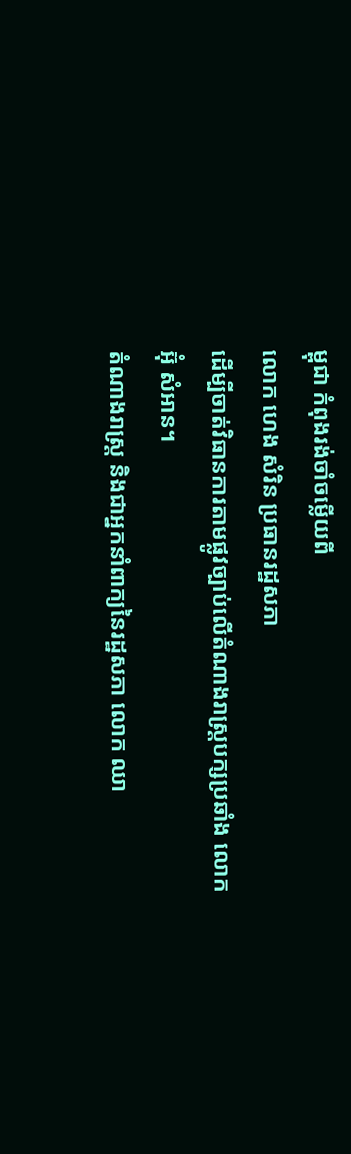ម្ពុជា កំពុងរង់ចាំចម្លើយពី
លោក ហេង សំរិន ប្រធានរដ្ឋសភា
ដើម្បីចាត់វិធានការតាមផ្លូវច្បាប់លើតំណាងរាស្ត្របក្សប្រឆាំង លោក
អ៊ុំ សំអាន។
តំណាងរាស្ត្រ និងជាអ្នកនាំពាក្យនៃរដ្ឋសភា លោក ឈា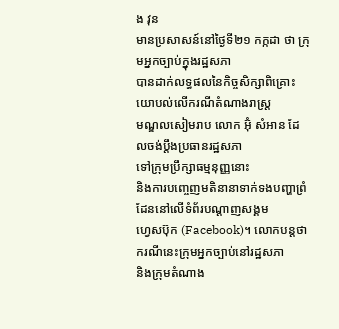ង វុន
មានប្រសាសន៍នៅថ្ងៃទី២១ កក្កដា ថា ក្រុមអ្នកច្បាប់ក្នុងរដ្ឋសភា
បានដាក់លទ្ធផលនៃកិច្ចសិក្សាពិគ្រោះយោបល់លើករណីតំណាងរាស្ត្រ
មណ្ឌលសៀមរាប លោក អ៊ុំ សំអាន ដែលចង់ប្ដឹងប្រធានរដ្ឋសភា
ទៅក្រុមប្រឹក្សាធម្មនុញ្ញនោះ
និងការបញ្ចេញមតិនានាទាក់ទងបញ្ហាព្រំដែននៅលើទំព័របណ្ដាញសង្គម
ហ្វេសប៊ុក (Facebook)។ លោកបន្តថា ករណីនេះក្រុមអ្នកច្បាប់នៅរដ្ឋសភា
និងក្រុមតំណាង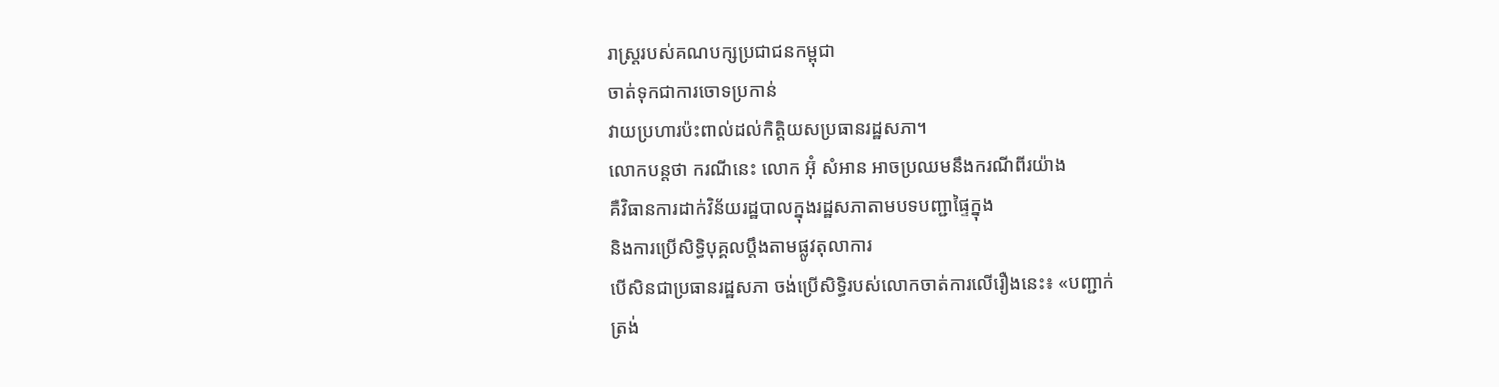រាស្ត្ររបស់គណបក្សប្រជាជនកម្ពុជា
ចាត់ទុកជាការចោទប្រកាន់
វាយប្រហារប៉ះពាល់ដល់កិត្តិយសប្រធានរដ្ឋសភា។
លោកបន្តថា ករណីនេះ លោក អ៊ុំ សំអាន អាចប្រឈមនឹងករណីពីរយ៉ាង
គឺវិធានការដាក់វិន័យរដ្ឋបាលក្នុងរដ្ឋសភាតាមបទបញ្ជាផ្ទៃក្នុង
និងការប្រើសិទ្ធិបុគ្គលប្ដឹងតាមផ្លូវតុលាការ
បើសិនជាប្រធានរដ្ឋសភា ចង់ប្រើសិទ្ធិរបស់លោកចាត់ការលើរឿងនេះ៖ «បញ្ជាក់
ត្រង់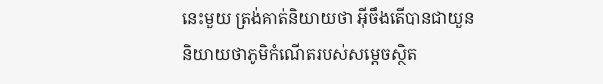នេះមួយ ត្រង់គាត់និយាយថា អ៊ីចឹងតើបានជាយួន
និយាយថាភូមិកំណើតរបស់សម្ដេចស្ថិត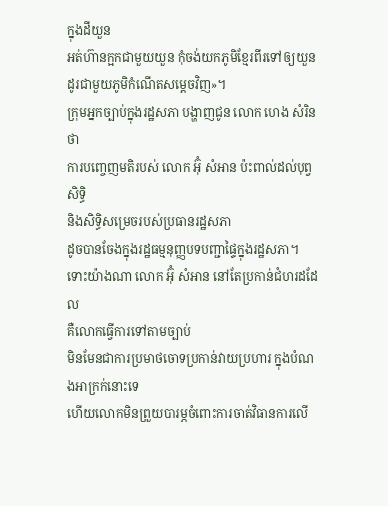ក្នុងដីយួន
អត់ហ៊ានក្អកជាមួយយួន កុំចង់យកភូមិខ្មែរពីរទៅឲ្យយួន
ដូរជាមួយភូមិកំណើតសម្ដេចវិញ»។
ក្រុមអ្នកច្បាប់ក្នុងរដ្ឋសភា បង្ហាញជូន លោក ហេង សំរិន ថា
ការបញ្ចេញមតិរបស់ លោក អ៊ុំ សំអាន ប៉ះពាល់ដល់បុព្វសិទ្ធិ
និងសិទ្ធិសម្រេចរបស់ប្រធានរដ្ឋសភា
ដូចបានចែងក្នុងរដ្ឋធម្មនុញ្ញបទបញ្ជាផ្ទៃក្នុងរដ្ឋសភា។
ទោះយ៉ាងណា លោក អ៊ុំ សំអាន នៅតែប្រកាន់ជំហរដដែល
គឺលោកធ្វើការទៅតាមច្បាប់
មិនមែនជាការប្រមាថចោទប្រកាន់វាយប្រហារ ក្នុងបំណងអាក្រក់នោះទេ
ហើយលោកមិនព្រួយបារម្ភចំពោះការចាត់វិធានការលើ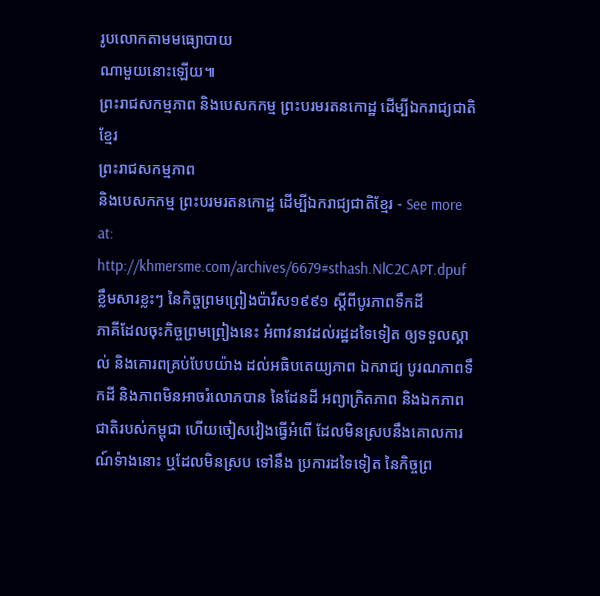រូបលោកតាមមធ្យោបាយ
ណាមួយនោះឡើយ៕
ព្រះរាជសកម្មភាព និងបេសកកម្ម ព្រះបរមរតនកោដ្ឋ ដើម្បីឯករាជ្យជាតិខ្មែរ
ព្រះរាជសកម្មភាព
និងបេសកកម្ម ព្រះបរមរតនកោដ្ឋ ដើម្បីឯករាជ្យជាតិខ្មែរ - See more at:
http://khmersme.com/archives/6679#sthash.NlC2CAPT.dpuf
ខ្លឹមសារខ្លះៗ នៃកិច្ចព្រមព្រៀងប៉ារីស១៩៩១ ស្តីពីបូរភាពទឹកដី
ភាគីដែលចុះកិច្ចព្រមព្រៀងនេះ អំពាវនាវដល់រដ្ឋដទៃទៀត ឲ្យទទួលស្គាល់ និងគោរពគ្រប់បែបយ៉ាង ដល់អធិបតេយ្យភាព ឯករាជ្យ បូរណភាពទឹកដី និងភាពមិនអាចរំលោភបាន នៃដែនដី អព្យាក្រិតភាព និងឯកភាពជាតិរបស់កម្ពុជា ហើយចៀសវៀងធ្វើអំពើ ដែលមិនស្របនឹងគោលការណ៍ទំាងនោះ ឬដែលមិនស្រប ទៅនឹង ប្រការដទៃទៀត នៃកិច្ចព្រ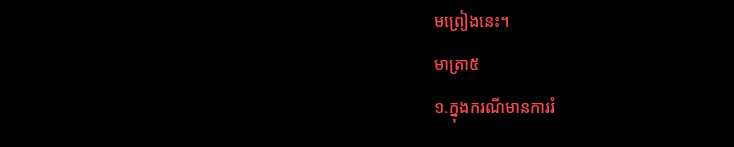មព្រៀងនេះ។
មាត្រា៥
១.ក្នុងករណីមានការរំ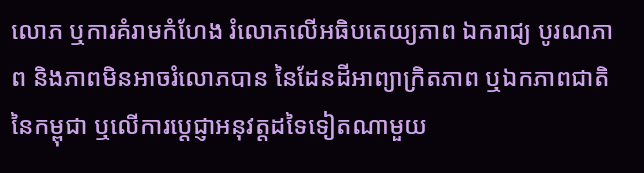លោភ ឬការគំរាមកំហែង រំលោភលើអធិបតេយ្យភាព ឯករាជ្យ បូរណភាព និងភាពមិនអាចរំលោភបាន នៃដែនដីអាព្យាក្រិតភាព ឬឯកភាពជាតិនៃកម្ពុជា ឬលើការប្តេជ្ញាអនុវត្តដទៃទៀតណាមួយ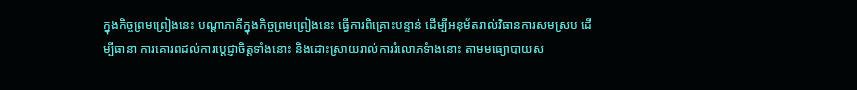ក្នុងកិច្ចព្រមព្រៀងនេះ បណ្តាភាគីក្នុងកិច្ចព្រមព្រៀងនេះ ធ្វើការពិគ្រោះបន្ទាន់ ដើម្បីអនុម័តរាល់វិធានការសមស្រប ដើម្បីធានា ការគោរពដល់ការប្តេជ្ញាចិត្តទាំងនោះ និងដោះស្រាយរាល់ការរំលោភទំាងនោះ តាមមធ្យោបាយស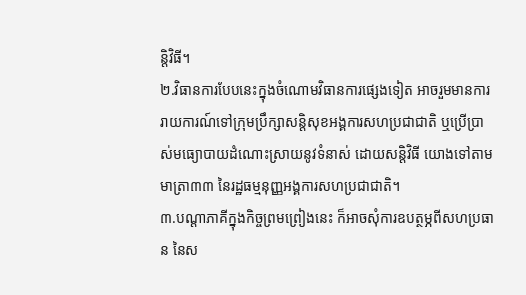ន្តិវិធី។
២.វិធានការបែបនេះក្នុងចំណោមវិធានការផ្សេងទៀត អាចរួមមានការរាយការណ៍ទៅក្រុមប្រឹក្សាសន្តិសុខអង្គការសហប្រជាជាតិ ឬប្រើប្រាស់មធ្យោបាយដំណោះស្រាយនូវទំនាស់ ដោយសន្តិវិធី យោងទៅតាមមាត្រា៣៣ នៃរដ្ឋធម្មនុញ្ញអង្គការសហប្រជាជាតិ។
៣.បណ្តាភាគីក្នុងកិច្ចព្រមព្រៀងនេះ ក៏អាចសុំការឧបត្ថម្ភពីសហប្រធាន នៃស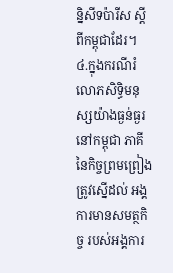ន្និសីទប៉ារីស ស្តីពីកម្ពុជាដែរ។
៤.ក្នុងករណីរំលោភសិទ្ធិមនុស្សយ៉ាងធ្ងន់ធ្ងរនៅកម្ពុជា ភាគី នៃកិច្ចព្រមព្រៀងត្រូវស្នើដល់ អង្គការមានសមត្ថកិច្ច របស់អង្គការ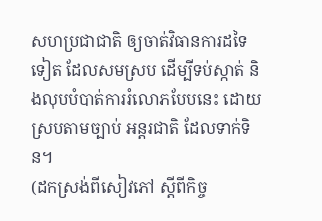សហប្រជាជាតិ ឲ្យចាត់វិធានការដទៃទៀត ដែលសមស្រប ដើម្បីទប់ស្កាត់ និងលុបបំបាត់ការរំលោភបែបនេះ ដោយស្របតាមច្បាប់ អន្តរជាតិ ដែលទាក់ទិន។
(ដកស្រង់ពីសៀវភៅ ស្តីពីកិច្ច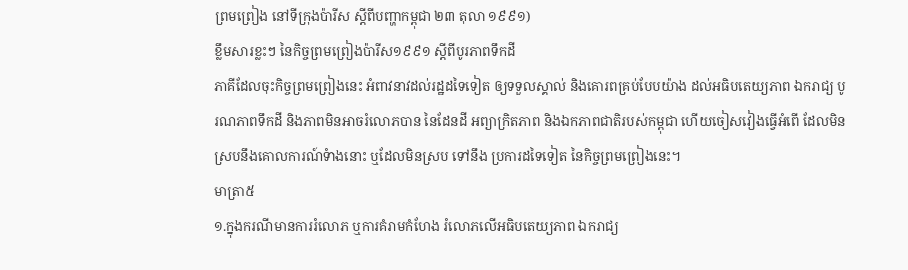ព្រមព្រៀង នៅទីក្រុងប៉ារីស ស្តីពីបញ្ហាកម្ពុជា ២៣ តុលា ១៩៩១)
ខ្លឹមសារខ្លះៗ នៃកិច្ចព្រមព្រៀងប៉ារីស១៩៩១ ស្តីពីបូរភាពទឹកដី
ភាគីដែលចុះកិច្ចព្រមព្រៀងនេះ អំពាវនាវដល់រដ្ឋដទៃទៀត ឲ្យទទួលស្គាល់ និងគោរពគ្រប់បែបយ៉ាង ដល់អធិបតេយ្យភាព ឯករាជ្យ បូរណភាពទឹកដី និងភាពមិនអាចរំលោភបាន នៃដែនដី អព្យាក្រិតភាព និងឯកភាពជាតិរបស់កម្ពុជា ហើយចៀសវៀងធ្វើអំពើ ដែលមិនស្របនឹងគោលការណ៍ទំាងនោះ ឬដែលមិនស្រប ទៅនឹង ប្រការដទៃទៀត នៃកិច្ចព្រមព្រៀងនេះ។
មាត្រា៥
១.ក្នុងករណីមានការរំលោភ ឬការគំរាមកំហែង រំលោភលើអធិបតេយ្យភាព ឯករាជ្យ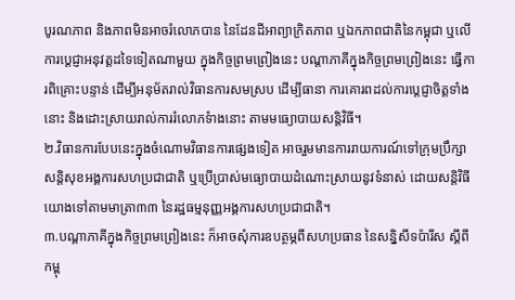បូរណភាព និងភាពមិនអាចរំលោភបាន នៃដែនដីអាព្យាក្រិតភាព ឬឯកភាពជាតិនៃកម្ពុជា ឬលើការប្តេជ្ញាអនុវត្តដទៃទៀតណាមួយ ក្នុងកិច្ចព្រមព្រៀងនេះ បណ្តាភាគីក្នុងកិច្ចព្រមព្រៀងនេះ ធ្វើការពិគ្រោះបន្ទាន់ ដើម្បីអនុម័តរាល់វិធានការសមស្រប ដើម្បីធានា ការគោរពដល់ការប្តេជ្ញាចិត្តទាំងនោះ និងដោះស្រាយរាល់ការរំលោភទំាងនោះ តាមមធ្យោបាយសន្តិវិធី។
២.វិធានការបែបនេះក្នុងចំណោមវិធានការផ្សេងទៀត អាចរួមមានការរាយការណ៍ទៅក្រុមប្រឹក្សាសន្តិសុខអង្គការសហប្រជាជាតិ ឬប្រើប្រាស់មធ្យោបាយដំណោះស្រាយនូវទំនាស់ ដោយសន្តិវិធី យោងទៅតាមមាត្រា៣៣ នៃរដ្ឋធម្មនុញ្ញអង្គការសហប្រជាជាតិ។
៣.បណ្តាភាគីក្នុងកិច្ចព្រមព្រៀងនេះ ក៏អាចសុំការឧបត្ថម្ភពីសហប្រធាន នៃសន្និសីទប៉ារីស ស្តីពីកម្ពុ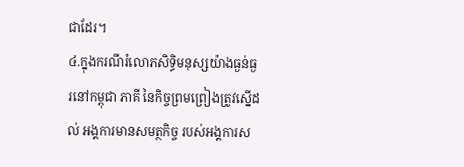ជាដែរ។
៤.ក្នុងករណីរំលោភសិទ្ធិមនុស្សយ៉ាងធ្ងន់ធ្ងរនៅកម្ពុជា ភាគី នៃកិច្ចព្រមព្រៀងត្រូវស្នើដល់ អង្គការមានសមត្ថកិច្ច របស់អង្គការស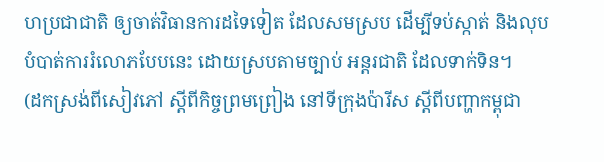ហប្រជាជាតិ ឲ្យចាត់វិធានការដទៃទៀត ដែលសមស្រប ដើម្បីទប់ស្កាត់ និងលុបបំបាត់ការរំលោភបែបនេះ ដោយស្របតាមច្បាប់ អន្តរជាតិ ដែលទាក់ទិន។
(ដកស្រង់ពីសៀវភៅ ស្តីពីកិច្ចព្រមព្រៀង នៅទីក្រុងប៉ារីស ស្តីពីបញ្ហាកម្ពុជា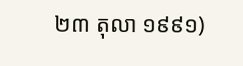២៣ តុលា ១៩៩១)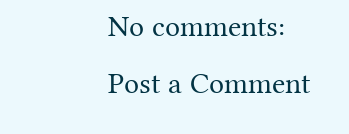No comments:
Post a Comment